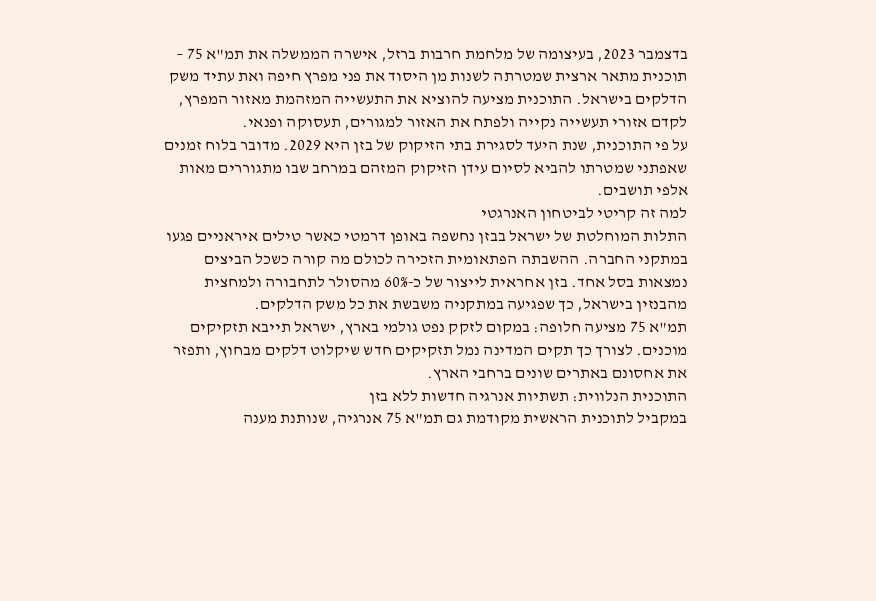בדצמבר 2023, בעיצומה של מלחמת חרבות ברזל, אישרה הממשלה את תמ"א 75 – תוכנית מתאר ארצית שמטרתה לשנות מן היסוד את פני מפרץ חיפה ואת עתיד משק הדלקים בישראל. התוכנית מציעה להוציא את התעשייה המזהמת מאזור המפרץ, לקדם אזורי תעשייה נקייה ולפתח את האזור למגורים, תעסוקה ופנאי.
על פי התוכנית, שנת היעד לסגירת בתי הזיקוק של בזן היא 2029. מדובר בלוח זמנים שאפתני שמטרתו להביא לסיום עידן הזיקוק המזהם במרחב שבו מתגוררים מאות אלפי תושבים.
למה זה קריטי לביטחון האנרגטי
התלות המוחלטת של ישראל בבזן נחשפה באופן דרמטי כאשר טילים איראניים פגעו במתקני החברה. ההשבתה הפתאומית הזכירה לכולם מה קורה כשכל הביצים נמצאות בסל אחד. בזן אחראית לייצור של כ-60% מהסולר לתחבורה ולמחצית מהבנזין בישראל, כך שפגיעה במתקניה משבשת את כל משק הדלקים.
תמ"א 75 מציעה חלופה: במקום לזקק נפט גולמי בארץ, ישראל תייבא תזקיקים מוכנים. לצורך כך תקים המדינה נמל תזקיקים חדש שיקלוט דלקים מבחוץ, ותפזר את אחסונם באתרים שונים ברחבי הארץ.
התוכנית הנלווית: תשתיות אנרגיה חדשות ללא בזן
במקביל לתוכנית הראשית מקודמת גם תמ"א 75 אנרגיה, שנותנת מענה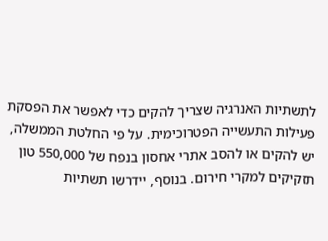לתשתיות האנרגיה שצריך להקים כדי לאפשר את הפסקת פעילות התעשייה הפטרוכימית. על פי החלטת הממשלה, יש להקים או להסב אתרי אחסון בנפח של 550,000 טון תזקיקים למקרי חירום. בנוסף, יידרשו תשתיות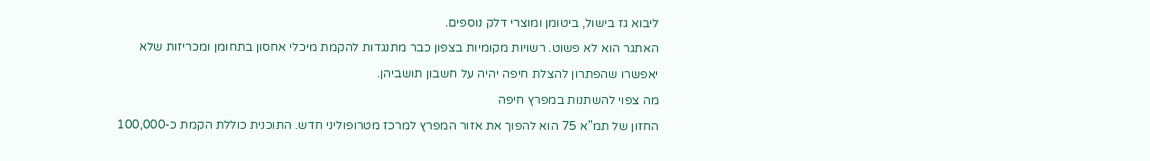ליבוא גז בישול, ביטומן ומוצרי דלק נוספים.
האתגר הוא לא פשוט. רשויות מקומיות בצפון כבר מתנגדות להקמת מיכלי אחסון בתחומן ומכריזות שלא יאפשרו שהפתרון להצלת חיפה יהיה על חשבון תושביהן.
מה צפוי להשתנות במפרץ חיפה
החזון של תמ"א 75 הוא להפוך את אזור המפרץ למרכז מטרופוליני חדש. התוכנית כוללת הקמת כ-100,000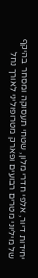יחידות דיור, אלפי חדרי מלון, שטחי תעסוקה ומסחר בהיקף של מיליוני מטרים רבועים ופארק מטרופוליני לאורך נחל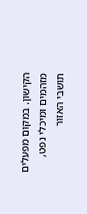הקישון. במקום מפעלים מזהמים ומיכלי נפט, תושבי האזור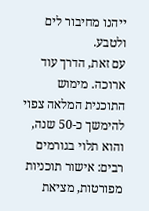ייהנו מחיבור לים ולטבע.
עם זאת, הדרך עוד ארוכה. מימוש התוכנית המלאה צפוי להימשך כ-50 שנה, והוא תלוי בגורמים רבים: אישור תוכניות מפורטות, מציאת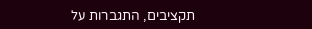תקציבים, התגברות על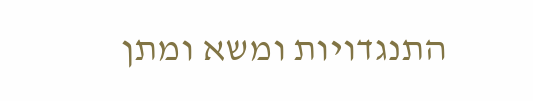התנגדויות ומשא ומתן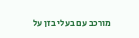מורכב עם בעלי בזן על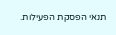תנאי הפסקת הפעילות.